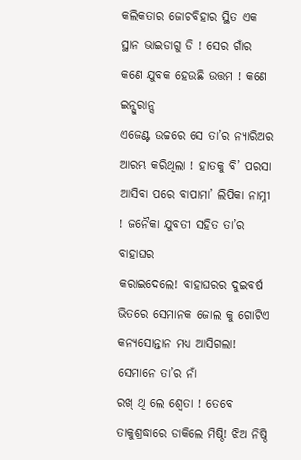କଲିକତାର ଜୋଚବିହାର ସ୍ଥିତ ଏକ ସ୍ଥାନ ଭାଇଡାଗୁ ଡି ! ସେର ଗାଁର କଣେ ଯୁବକ ହେଉଛି ଉତ୍ତମ ! କଣେ ଇନ୍ସୁରାନ୍ସ
ଏଜେଣ୍ଟ ଉଚ୍ଚରେ ସେ ତା’ର ନ୍ୟାରିଅର ଆରମ୍ଭ କରିଥିଲା ! ହାତକୁ ବି’ ପରସା
ଆସିବା ପରେ ବାପାମା’ ଲିପିକା ନାମ୍ନୀ ! ଜନୈକା ଯୁବତୀ ସହିତ ତା’ର ବାହାଘର
କରାଇଦେଲେ! ବାହାଘରର ଦୁଇବର୍ଷ ଭିତରେ ସେମାନକ ଜୋଲ କୁ ଗୋଟିଏ କନ୍ୟସୋନ୍ତାନ ମଧ୍ୟ ଆସିଗଲା! ସେମାନେ ତା’ର ନାଁ
ରଖ୍ ଥି ଲେ ଶ୍ଵେତା ! ତେବେ ତାକୁଶ୍ରଦ୍ଧାରେ ଡାକିଲେ ମିଷ୍ଠି! ଝିଅ ନିଷ୍ଠି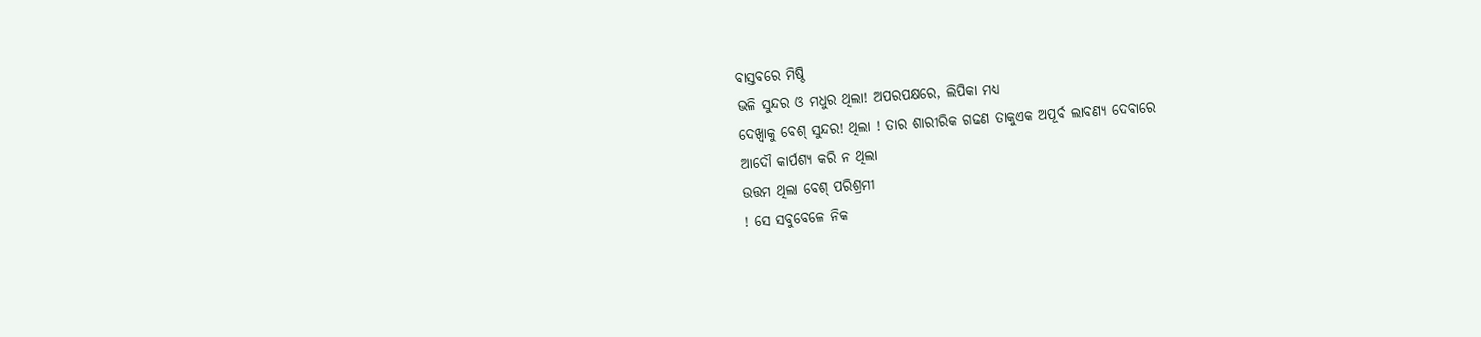ବାସ୍ତବରେ ମିଷ୍ଠି
ଭଳି ସୁନ୍ଦର ଓ ମଧୁର ଥିଲା! ଅପରପକ୍ଷରେ, ଲିପିକା ମଧ୍ୟ
ଦେଖ୍ବାକୁ ବେଶ୍ ସୁନ୍ଦର! ଥିଲା ! ତାର ଶାରୀରିକ ଗଢଣ ତାକୁଏକ ଅପୂର୍ବ ଲାବଣ୍ୟ ଦେବାରେ
ଆଦୌ କାର୍ପଶ୍ୟ କରି ନ ଥିଲା
ଉତ୍ତମ ଥିଲା ବେଶ୍ ପରିଶ୍ରମୀ
! ସେ ସବୁବେଳେ ନିକ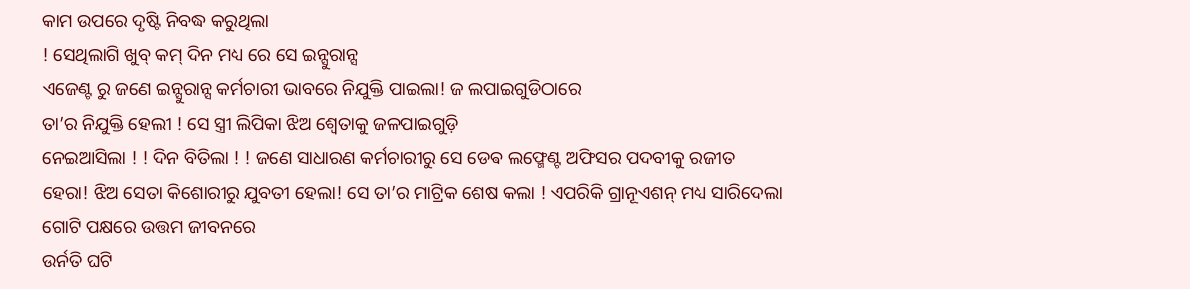କାମ ଉପରେ ଦୃଷ୍ଟି ନିବଦ୍ଧ କରୁଥିଲା
! ସେଥିଲାଗି ଖୁବ୍ କମ୍ ଦିନ ମଧ୍ୟ ରେ ସେ ଇନ୍ସୁରାନ୍ସ
ଏଜେଣ୍ଟ ରୁ ଜଣେ ଇନ୍ସୁରାନ୍ସ କର୍ମଚାରୀ ଭାବରେ ନିଯୁକ୍ତି ପାଇଲା! ଜ ଲପାଇଗୁଡିଠାରେ
ତା’ର ନିଯୁକ୍ତି ହେଲୀ ! ସେ ସ୍ତ୍ରୀ ଲିପିକା ଝିଅ ଶ୍ଵେତାକୁ ଜଳପାଇଗୁଡ଼ି
ନେଇଆସିଲା ! ! ଦିନ ବିତିଲା ! ! ଜଣେ ସାଧାରଣ କର୍ମଚାରୀରୁ ସେ ଡେଵ ଲଫ୍ମେଣ୍ଟ ଅଫିସର ପଦବୀକୁ ରଜୀତ
ହେରା! ଝିଅ ସେତା କିଶୋରୀରୁ ଯୁବତୀ ହେଲା! ସେ ତା’ର ମାଟ୍ରିକ ଶେଷ କଲା ! ଏପରିକି ଗ୍ରାନୂଏଶନ୍ ମଧ୍ୟ ସାରିଦେଲା
ଗୋଟି ପକ୍ଷରେ ଉତ୍ତମ ଜୀବନରେ
ଉର୍ନତି ଘଟି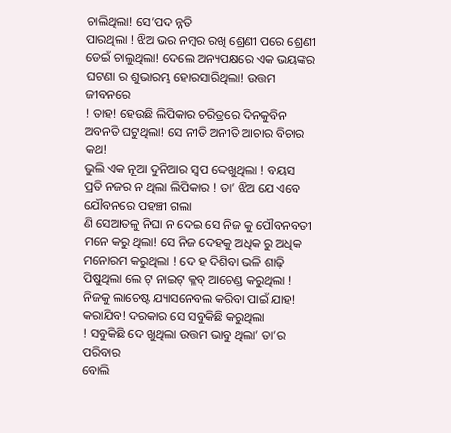ଚାଲିଥିଲା! ସେ’ପଦ ନ୍ନତି
ପାରଥିଲା ! ଝିଅ ଭର ନମ୍ବର ରଖି ଶ୍ରେଣୀ ପରେ ଶ୍ରେଣୀ ଡେଇଁ ଚାଲୁଥିଲା! ଦେଲେ ଅନ୍ୟପକ୍ଷରେ ଏକ ଭୟଙ୍କର
ଘଟଣା ର ଶୁଭାରମ୍ଭ ହୋରସାରିଥିଲା! ଉତ୍ତମ ଜୀବନରେ
! ତାହ! ହେଉଛି ଲିପିକାର ଚରିତ୍ରରେ ଦିନକୁବିନ ଅବନତି ଘଟୁଥିଲା! ସେ ନୀତି ଅନୀତି ଆଚାର ବିଚାର କଥ!
ଭୁଲି ଏକ ନୂଆ ଦୁନିଆର ସ୍ୱପ ଦ୍ଦେଖୁଥିଲା ! ବୟସ
ପ୍ରତି ନଜର ନ ଥିଲା ଲିପିକାର ! ତା’ ଝିଅ ଯେ ଏବେ ଯୌବନରେ ପହଞ୍ଚୀ ଗଲା
ଣି ସେଆତଳୁ ନିଘା ନ ଦେଇ ସେ ନିଜ କୁ ପୌବନବତୀ ମନେ କରୁ ଥିଲା! ସେ ନିଜ ଦେହକୁ ଅଧିକ ରୁ ଅଧିକ ମନୋରମ କରୁଥିଲା ! ଦେ ହ ଦିଶିବା ଭଳି ଶାଢ଼ି ପିଷୁଥିଲା ଲେ ଟ୍ ନାଇଟ୍ କ୍ଳବ୍ ଆଚେଣ୍ଡ କରୁଥିଲା ! ନିଜକୁ ଲାଚେଷ୍ଟ ଯ୍ୟାସନେବଲ କରିବା ପାଇଁ ଯାହ! କରାଯିବ! ଦରକାର ସେ ସବୁକିଛି କରୁଥିଲା
! ସବୁକିଛି ଦେ ଖୁଥିଲା ଉତ୍ତମ ଭାବୁ ଥିଲା’ ତା’ର ପରିବାର
ବୋଲି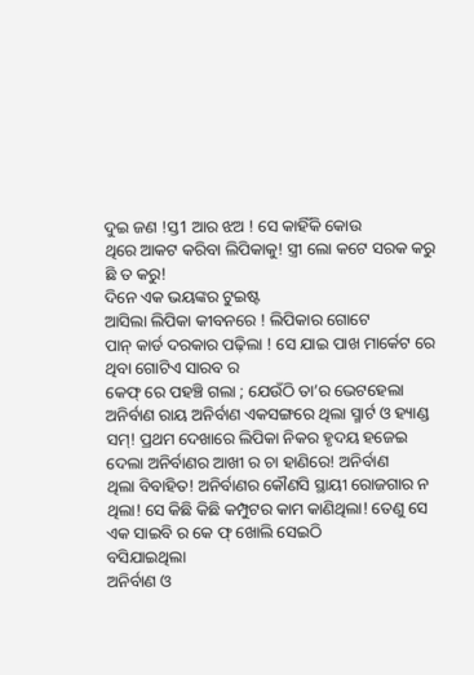ଦୁଇ ଜଣ !ସ୍ତ1 ଆର ଝଅ ! ସେ କାହିଁକି କୋଉ
ଥିରେ ଆକଟ କରିବା ଲିପିକାକୁ! ସ୍ତ୍ରୀ ଲୋ କଟେ ସରକ କରୁ ଛି ତ କରୁ!
ଦିନେ ଏକ ଭୟଙ୍କର ଟୁଇଷ୍ଟ
ଆସିଲା ଲିପିକା କୀବନରେ ! ଲିପିକାର ଗୋଟେ
ପାନ୍ କାର୍ଡ ଦରକାର ପଢ଼ିଲା ! ସେ ଯାଇ ପାଖ ମାର୍କେଟ ରେ ଥିବା ଗୋଟିଏ ସାରବ ର
କେଫ୍ ରେ ପହଞ୍ଚି ଗଲା ; ଯେଉଁଠି ତା’ର ଭେଟହେଲା ଅନିର୍ବାଣ ରାୟ ଅନିର୍ବାଣ ଏକସଙ୍ଗରେ ଥିଲା ସ୍ମାର୍ଟ ଓ ହ୍ୟାଣ୍ଡ ସମ୍! ପ୍ରଥମ ଦେଖାରେ ଲିପିକା ନିକର ହୃଦୟ ହଜେଇ
ଦେଲା ଅନିର୍ବାଣର ଆଖୀ ର ଚା ହାଣିରେ! ଅନିର୍ବାଣ
ଥିଲା ବିବାହିତ! ଅନିର୍ବାଣର କୌଣସି ସ୍ଥାୟୀ ରୋଜଗାର ନ ଥିଲା! ସେ କିଛି କିଛି କମ୍ପୁଟର କାମ କାଣିଥିଲା! ତେଣୁ ସେ ଏକ ସାଇବି ର କେ ଫ୍ ଖୋଲି ସେଇଠି
ବସିଯାଇଥିଲା
ଅନିର୍ବାଣ ଓ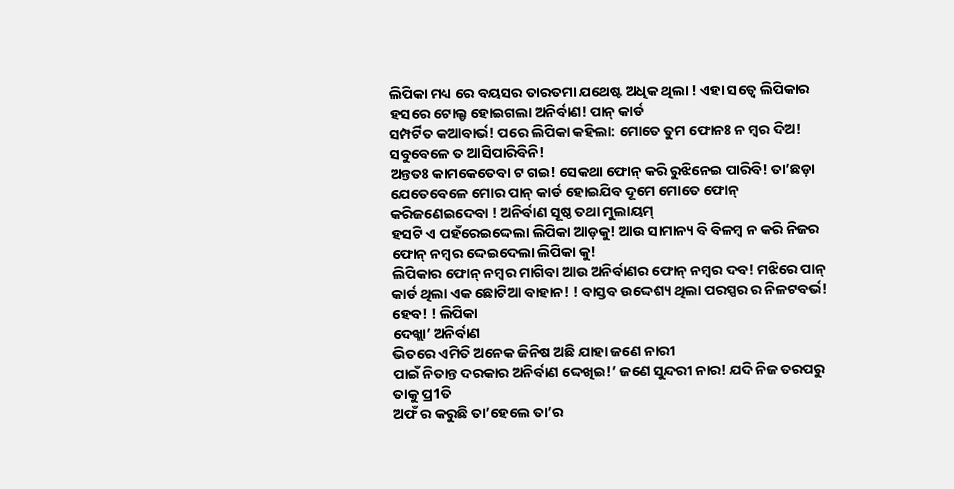ଲିପିକା ମଧ୍ୟ ରେ ବୟସର ତାରତମା ଯଥେଷ୍ଟ ଅଧିକ ଥିଲା ! ଏହା ସତ୍ୱେ ଲିପିକାର ହସରେ ଟୋଲ୍ଡ ହୋଇଗଲା ଅନିର୍ବାଣ! ପାନ୍ କାର୍ଡ
ସମ୍ପର୍ଟିତ କଆବାର୍ଭ! ପରେ ଲିପିକା କହିଲା: ମୋତେ ତୁମ ଫୋନଃ ନ ମ୍ବର ଦିଅ! ସବୁବେଳେ ତ ଆସିପାରିବିନି!
ଅନ୍ତତଃ କାମକେତେବା ଟ ଗଇ! ସେକଥା ଫୋନ୍ କରି ରୁଝିନେଇ ପାରିବି! ତା’ଛଡ଼ା
ଯେତେବେଳେ ମୋର ପାନ୍ କାର୍ଡ ହୋଇଯିବ ଦୂମେ ମୋତେ ଫୋନ୍ କରିଜଣେଇଦେବା ! ଅନିର୍ବାଣ ସୂଷ୍ଠ ତଥା ମୁଲାୟମ୍
ହସଟି ଏ ପହଁରେଇଦ୍ଦେଲା ଲିପିକା ଆଡ଼କୁ! ଆଉ ସାମାନ୍ୟ ବି ବିଳମ୍ବ ନ କରି ନିଜର ଫୋନ୍ ନମ୍ବର ଦ୍ଦେଇଦେଲା ଲିପିକା କୁ!
ଲିପିକାର ଫୋନ୍ ନମ୍ବର ମାଗିବା ଆଉ ଅନିର୍ବାଣର ଫୋନ୍ ନମ୍ବର ଦବ! ମଝିରେ ପାନ୍
କାର୍ଡ ଥିଲା ଏକ ଛୋଟିଆ ବାହାନ! ! ବାସ୍ତବ ଉଦ୍ଦେଶ୍ୟ ଥିଲା ପରସ୍ପର ର ନିଳଟବର୍ଭ! ହେବ! ! ଲିପିକା
ଦେଖ୍ଲା’ ଅନିର୍ବାଣ
ଭିତରେ ଏମିତି ଅନେକ ଜିନିଷ ଅଛି ଯାହା ଜଣେ ନାରୀ
ପାଇଁ ନିତାନ୍ତ ଦରକାର ଅନିର୍ବାଣ ଦ୍ଦେଖିଇ!’ ଜଣେ ସୁନ୍ଦରୀ ନାର! ଯଦି ନିଜ ତରପରୁ ତାକୁ ପ୍ର1ତି
ଅଫଁ ର କରୁଛି ତା’ହେଲେ ତା’ର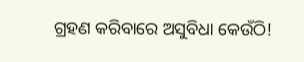ଗ୍ରହଣ କରିବାରେ ଅସୁବିଧା କେଉଁଠି!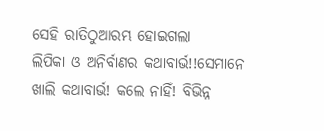ସେହି ରାତିଠୁଆରମ୍ଭ ହୋଇଗଲା
ଲିପିକା ଓ ଅନିର୍ବାଣର କଥାବାର୍ଭ!!ସେମାନେ ଖାଲି କଥାବାର୍ଭ! କଲେ ନାହିଁ! ବିଭିନ୍ନ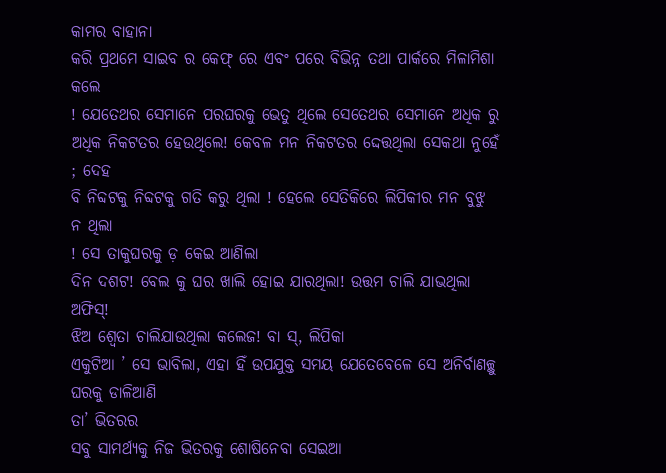କାମର ବାହାନା
କରି ପ୍ରଥମେ ସାଇବ ର କେଫ୍ ରେ ଏବଂ ପରେ ବିଭିନ୍ନ ତଥା ପାର୍କରେ ମିଳାମିଶା କଲେ
! ଯେତେଥର ସେମାନେ ପରଘରକୁ ଭେତୁ ଥିଲେ ସେତେଥର ସେମାନେ ଅଧିକ ରୁ ଅଧିକ ନିକଟତର ହେଉଥିଲେ! କେବଳ ମନ ନିକଟତର ଦ୍ଦେତ୍ତଥିଲା ସେକଥା ନୁହେଁ ; ଦେହ
ବି ନିବ୍ଦଟକୁ ନିବ୍ଦଟକୁ ଗତି କରୁ ଥିଲା ! ହେଲେ ସେତିକିରେ ଲିପିକୀର ମନ ବୁଝୁ ନ ଥିଲା
! ସେ ତାକୁଘରକୁ ଡ଼ କେଇ ଆଣିଲା
ଦିନ ଦଶଟ! ବେଲ କୁ ଘର ଖାଲି ହୋଇ ଯାରଥିଲା! ଉତ୍ତମ ଚାଲି ଯାଭଥିଲା ଅଫିସ୍!
ଝିଅ ଶ୍ଵେତା ଚାଲିଯାଉଥିଲା କଲେଜ! ବା ସ୍, ଲିପିକା
ଏକୁଟିଆ ’ ସେ ଭାବିଲା, ଏହା ହିଁ ଉପଯୁକ୍ତ ସମୟ ଯେତେବେଳେ ସେ ଅନିର୍ବାଣଚ୍ଛୁ ଘରକୁ ଡାଳିଆଣି
ତା’ ଭିତରର
ସବୁ ସାମର୍ଥ୍ୟକୁ ନିଜ ଭିତରକୁ ଶୋଷିନେବା ସେଇଆ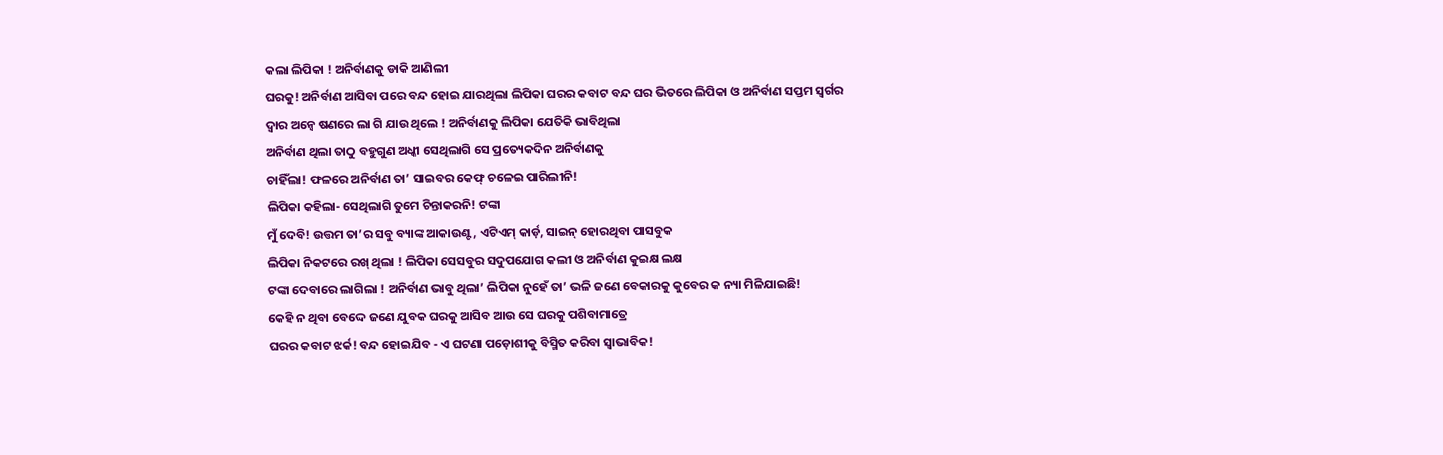କଲା ଲିପିକା ! ଅନିର୍ବାଣକୁ ଡାକି ଆଣିଲୀ
ଘରକୁ! ଅନିର୍ବାଣ ଆସିବା ପରେ ବନ୍ଦ ହୋଇ ଯାରଥିଲା ଲିପିକା ଘରର କବାଟ ବନ୍ଦ ଘର ଭିତରେ ଲିପିକା ଓ ଅନିର୍ବାଣ ସପ୍ତମ ସ୍ୱର୍ଗର
ଦ୍ବାର ଅନ୍ଵେ ଷଣରେ ଲା ଗି ଯାଉ ଥିଲେ ! ଅନିର୍ବାଣକୁ ଲିପିକା ଯେତିକି ଭାବିଥିଲା
ଅନିର୍ବାଣ ଥିଲା ତାଠୁ ବହୁଗୁଣ ଅଧ୍କୀ ସେଥିଲାଗି ସେ ପ୍ରତ୍ୟେକଦିନ ଅନିର୍ବାଣକୁ
ଚାହିଁଲା! ଫଳରେ ଅନିର୍ବାଣ ତା’ ସାଇବର କେଫ୍ ଚଳେଇ ପାରିଲୀନି!
ଲିପିକା କହିଲା- ସେଥିଲାଗି ତୁମେ ଚିନ୍ତାକରନି! ଟଙ୍କା
ମୁଁ ଦେବି! ଉତ୍ତମ ତା’ର ସବୁ ବ୍ୟାଙ୍କ ଆକାଉଣ୍ଟ, ଏଟିଏମ୍ କାର୍ଡ଼, ସାଇନ୍ ହୋରଥିବା ପାସବୁକ
ଲିପିକା ନିକଟରେ ରଖ୍ ଥିଲା ! ଲିପିକା ସେସବୁର ସଦୁପଯୋଗ କଲୀ ଓ ଅନିର୍ବାଣ କୁଇକ୍ଷ ଲକ୍ଷ
ଟଙ୍କା ଦେବାରେ ଲାଗିଲା ! ଅନିର୍ବାଣ ଭାବୁ ଥିଲା’ ଲିପିକା ନୁହେଁ ତା’ ଭଳି ଜଣେ ବେକାରକୁ କୁବେର କ ନ୍ୟା ମିଳିଯାଇଛି!
କେହି ନ ଥିବା ବେଦ୍ଦେ ଜଣେ ଯୁବକ ଘରକୁ ଆସିବ ଆଉ ସେ ଘରକୁ ପଶିବାମାତ୍ରେ
ଘରର କବାଟ ଝର୍କ! ବନ୍ଦ ହୋଇଯିବ - ଏ ଘଟଣା ପଡ଼ୋଶୀକୁ ବିସ୍ମିତ କରିବା ସ୍ବାଭାବିକ!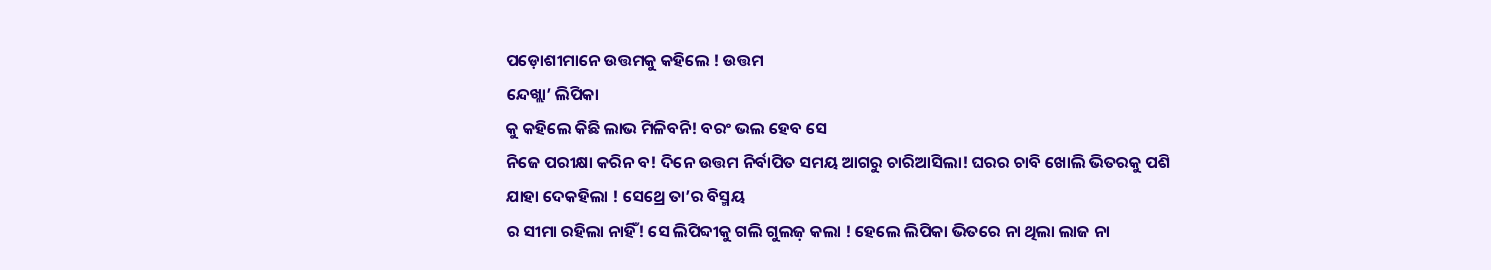ପଡ଼ୋଶୀମାନେ ଉତ୍ତମକୁ କହିଲେ ! ଉତ୍ତମ
ନ୍ଦେଖ୍ଲା’ ଲିପିକା
କୁ କହିଲେ କିଛି ଲାଭ ମିଳିବନି! ବରଂ ଭଲ ହେବ ସେ
ନିଜେ ପରୀକ୍ଷା କରିନ ବ! ଦିନେ ଉତ୍ତମ ନିର୍ବାପିତ ସମୟ ଆଗରୁ ଚାରିଆସିଲା! ଘରର ଚାବି ଖୋଲି ଭିତରକୁ ପଶି ଯାହା ଦେକହିଲା ! ସେଥ୍ରେ ତା’ର ବିସ୍ମୟ
ର ସୀମା ରହିଲା ନାହିଁ! ସେ ଲିପିବ୍ଦୀକୁ ଗଲି ଗୁଲଜ଼ କଲା ! ହେଲେ ଲିପିକା ଭିତରେ ନା ଥିଲା ଲାଜ ନା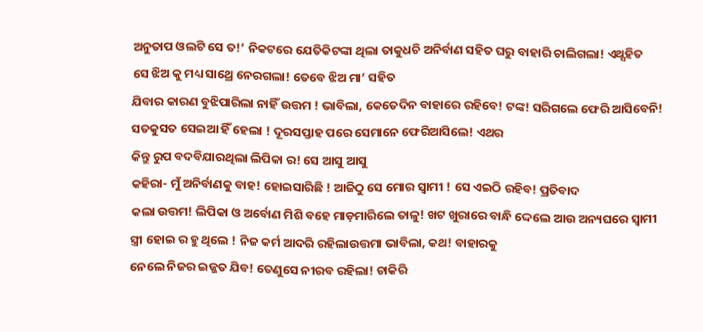ଅନୁତାପ ଓଲଟି ସେ ତ!’ ନିକଟରେ ଯେତିକିଟଙ୍କା ଥିଲା ତାକୁଧଚି ଅନିର୍ବାଣ ସହିତ ଘରୁ ବାହାରି ଚାଲିଗଲା! ଏଥ୍ସହିତ
ସେ ଝିଅ କୁ ମଧ୍ୟ ସାଥ୍ରେ ନେରଗଲା! ତେବେ ଝିଅ ମା’ ସହିତ
ଯିବାର କାରଣ ବୁଝିପାରିଲା ନାହିଁ ଉତ୍ତମ ! ଭାବିଲା, କେତେଦିନ ବାହାରେ ରହିବେ! ଟଙ୍କ! ସରିଗଲେ ଫେରି ଆସିବେନି!
ସତକୁସତ ସେଇଆ ହିଁ ହେଲା ! ଦୂରସପ୍ତାହ ପରେ ସେମାନେ ଫେରିଆସିଲେ! ଏଥର
କିନ୍ତୁ ରୁପ ବଦବିଯାରଥିଲା ଲିପିକା ର! ସେ ଆସୁ ଆସୁ
କହିରା- ମୁଁ ଅନିର୍ବାଣକୁ ବାହ! ହୋଇସାରିଛି ! ଆଜିଠୁ ସେ ମୋର ସ୍ବାମୀ ! ସେ ଏଇଠି ରହିବ! ପ୍ରତିବାଦ
କଲା ଉତ୍ତମ! ଲିପିକା ଓ ଅର୍ବୋଣ ମିଶି ବହେ ମାଡ଼ମାରିଲେ ତାଳୁ! ଖଟ ଖୁରାରେ ବାନ୍ଧି ଦ୍ଦେଲେ ଆଉ ଅନ୍ୟଘରେ ସ୍ବାମୀ
ସ୍ତ୍ରୀ ହୋଇ ର ହୁ ଥିଲେ ! ନିଜ କର୍ମ ଆଦରି ରହିଲାଉତ୍ତମା ଭାବିଲା, କଥ! ବାହାରକୁ
ନେଲେ ନିଜର ଇଜ୍ଜତ ଯିବ! ତେଣୁସେ ନୀରବ ରହିଲା! ଚାକିରି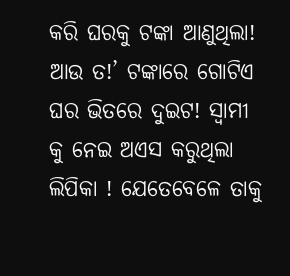କରି ଘରକୁ ଟଙ୍କା ଆଣୁଥିଲା! ଆଉ ତ!’ ଟଙ୍କାରେ ଗୋଟିଏ ଘର ଭିତରେ ଦୁଇଟ! ସ୍ୱାମୀ କୁ ନେଇ ଅଏସ କରୁଥିଲା
ଲିପିକା ! ଯେତେବେଳେ ତାକୁ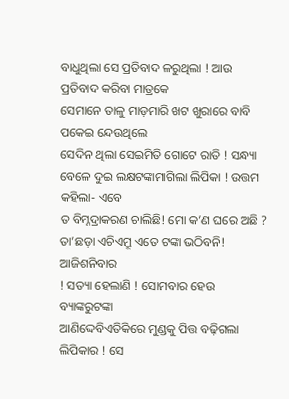ବାଧୁଥିଲା ସେ ପ୍ରତିବାଦ ଳରୁଥିଲା ! ଆଉ ପ୍ରତିବାଦ କରିବା ମାତ୍ରକେ
ସେମାନେ ତାଳୁ ମାଡ଼ମାରି ଖଟ ଖୁରାରେ ବାବି ପକେଇ ନ୍ଦେଉଥିଲେ
ସେଦିନ ଥିଲା ସେଇମିତି ଗୋଟେ ରାତି ! ସନ୍ଧ୍ୟା ବେଳେ ଦୁଇ ଲକ୍ଷଟଙ୍କାମାଗିଲା ଲିପିକା ! ଉତ୍ତମ କହିଲା- ଏବେ
ତ ବିମ୍ନଦ୍ରାକରଣ ଚାଲିଛି! ମୋ କ’ଣ ଘରେ ଅଛି ? ତା’ଛଡ଼ା ଏଚିଏମ୍ରୂ ଏତେ ଟଙ୍କା ଭଠିବନି! ଆଜିଶନିବାର
! ସତ୍ୟା ହେଲାଣି ! ସୋମବାର ହେଉ ବ୍ୟାଙ୍କରୁଟଙ୍କା
ଆଣିଦ୍ଦେବିଏତିକିରେ ମୁଣ୍ଡକୁ ପିତ୍ତ ବଢ଼ିଗଲା ଲିପିକାର ! ସେ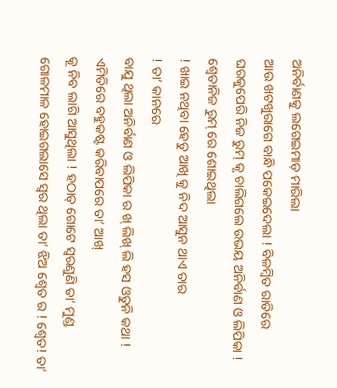ଅନିର୍ବାଣକୁ ଲଗେଇମାଡ଼ ମାରିଲା
ଆଉ ଖଟଖୁରାଗେ ବାନ୍ଧି ପକେଇଦେଲା ! ବିଳମ୍ବିତ ରାତିରେ
ଘରକୁପେରି ନିଜ ରୁମ୍ କୃ ଚାଲିଗଲେ ଉଭୟ ଅନିର୍ବାଣ ଓ ଲିପିକା ! ଶ୍ଵେତାନିଜ ରୁମ୍ ରେ ଶୋଇଥିଲା
! ଖାଇ ନଥିବା ହେତୁ ଆଖି କୁ ନିଦ ଆସୁନ ଥାଏ ତାର
! ତା’ କାନରେ
ବାଯୁ ଥିଲା ଅନିର୍ବାଣ ଓ ଲିପିକା ର ଖ୍ ଲିଖ୍ ଲି ହସ ଓତୁନି କଥା ! ଏମିତିରେ ବହୁକଷ୍ଟ କରିବାପରେ ତା’ ଆଖ୍
କୂ ନିବ ଲାଗି ଆସୁଥିଲା ! ହଠାତ୍ ଗୋଟେ ସ୍ୱରଣୁଣି ତା’ ମୁଣ୍ଡ ଗୋଳମାଳ ହୋଇଗଲାସେ ସ୍ଵର ଥିଲା ତା’ ଝିଅ ଶ୍ୱେତ ର ! ଶ୍ଵେତ! ତା’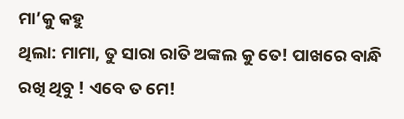ମା’କୁ କହୁ
ଥିଲା: ମାମା, ତୁ ସାରା ରାତି ଅଙ୍କଲ କୁ ତେ! ପାଖରେ ବାନ୍ଧି ରଖି ଥିବୁ ! ଏବେ ତ ମେ!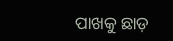ପାଖକୁ ଛାଡ଼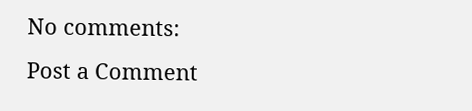No comments:
Post a Comment